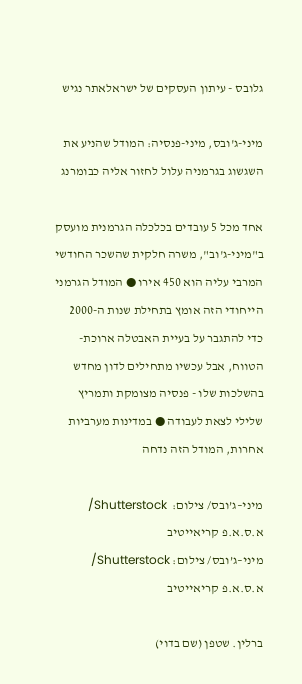גלובס - עיתון העסקים של ישראלאתר נגיש

מיני-ג'ובס, מיני-פנסיה: המודל שהניע את השגשוג בגרמניה עלול לחזור אליה כבומרנג

אחד מכל 5 עובדים בכלכלה הגרמנית מועסק ב"מיני-ג'וב", משרה חלקית שהשכר החודשי המרבי עליה הוא 450 אירו ● המודל הגרמני הייחודי הזה אומץ בתחילת שנות ה-2000 כדי להתגבר על בעיית האבטלה ארוכת-הטווח, אבל עכשיו מתחילים לדון מחדש בהשלכות שלו - פנסיה מצומקת ותמריץ שלילי לצאת לעבודה ● במדינות מערביות אחרות, המודל הזה נדחה

מיני–ג’ובס/ צילום:  Shutterstock/ א.ס.א.פ קריאייטיב
מיני–ג’ובס/ צילום: Shutterstock/ א.ס.א.פ קריאייטיב

ברלין. שטפן (שם בדוי)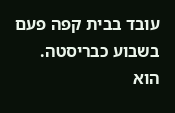עובד בבית קפה פעם בשבוע כבריסטה. הוא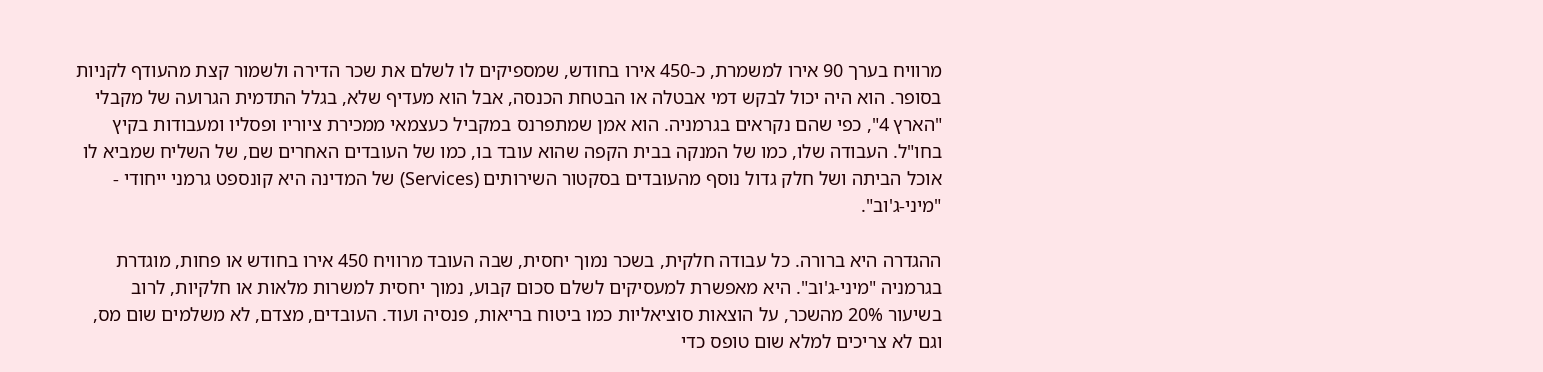מרוויח בערך 90 אירו למשמרת, כ-450 אירו בחודש, שמספיקים לו לשלם את שכר הדירה ולשמור קצת מהעודף לקניות בסופר. הוא היה יכול לבקש דמי אבטלה או הבטחת הכנסה, אבל הוא מעדיף שלא, בגלל התדמית הגרועה של מקבלי "הארץ 4", כפי שהם נקראים בגרמניה. הוא אמן שמתפרנס במקביל כעצמאי ממכירת ציוריו ופסליו ומעבודות בקיץ בחו"ל. העבודה שלו, כמו של המנקה בבית הקפה שהוא עובד בו, כמו של העובדים האחרים שם, של השליח שמביא לו אוכל הביתה ושל חלק גדול נוסף מהעובדים בסקטור השירותים (Services) של המדינה היא קונספט גרמני ייחודי - "מיני-ג'וב".

ההגדרה היא ברורה. כל עבודה חלקית, בשכר נמוך יחסית, שבה העובד מרוויח 450 אירו בחודש או פחות, מוגדרת בגרמניה "מיני-ג'וב". היא מאפשרת למעסיקים לשלם סכום קבוע, נמוך יחסית למשרות מלאות או חלקיות, לרוב בשיעור 20% מהשכר, על הוצאות סוציאליות כמו ביטוח בריאות, פנסיה ועוד. העובדים, מצדם, לא משלמים שום מס, וגם לא צריכים למלא שום טופס כדי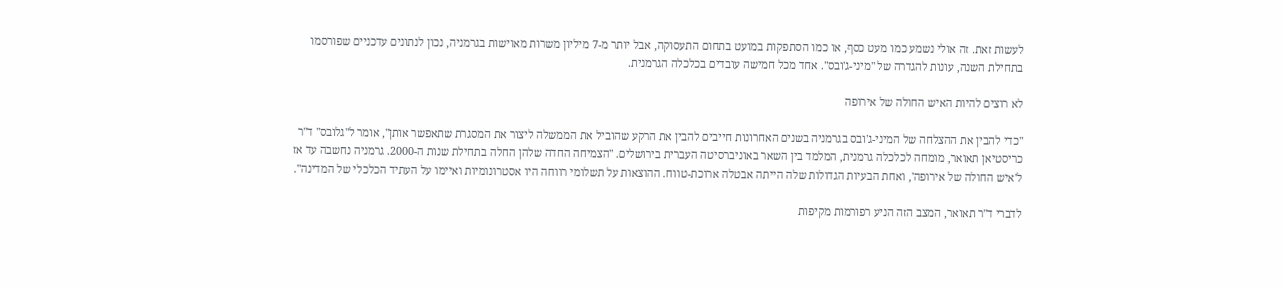לעשות זאת. זה אולי נשמע כמו מעט כסף, או כמו הסתפקות במועט בתחום התעסוקה, אבל יותר מ-7 מיליון משרות מאוישות בגרמניה, נכון לנתונים עדכניים שפורסמו בתחילת השנה, עונות להגדרה של "מיני-ג'ובס". אחד מכל חמישה עובדים בכלכלה הגרמנית.

לא רוצים להיות האיש החולה של אירופה

"כדי להבין את ההצלחה של המיני-ג'ובס בגרמניה בשנים האחרונות חייבים להבין את הרקע שהוביל את הממשלה ליצור את המסגרת שתאפשר אותן", אומר ל"גלובס" ד"ר כריסטיאן תאואר, מומחה לכלכלה גרמנית, המלמד בין השאר באוניברסיטה העברית בירושלים. "הצמיחה החדה שלהן החלה בתחילת שנות ה-2000. גרמניה נחשבה עד אז ל'איש החולה של אירופה', ואחת הבעיות הגדולות שלה הייתה אבטלה ארוכת-טווח. ההוצאות על תשלומי רווחה היו אסטרונומיות ואיימו על העתיד הכלכלי של המדינה".

לדברי ד"ר תאואר, המצב הזה הניע רפורמות מקיפות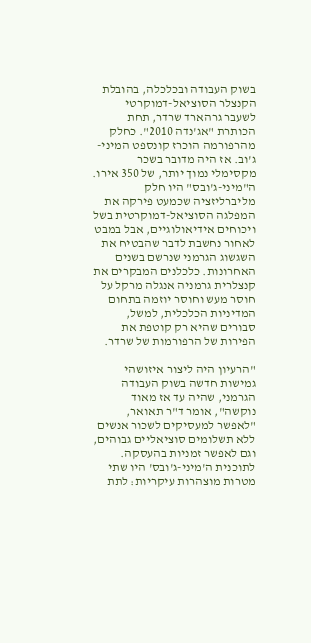בשוק העבודה ובכלכלה, בהובלת הקנצלר הסוציאל-דמוקרטי לשעבר גרהארד שרדר, תחת הכותרת "אג'נדה 2010". כחלק מהרפורמה הוכרז קונספט המיני-ג'וב. אז היה מדובר בשכר מקסימלי נמוך יותר, של 350 אירו. ה"מיני-ג'ובס" היו חלק מליברליזציה שכמעט פירקה את המפלגה הסוציאל-דמוקרטית בשל ויכוחים אידיאולוגיים, אבל במבט לאחור נחשבת לדבר שהבטיח את השגשוג הגרמני שנרשם בשנים האחרונות. כלכלנים המבקרים את קנצלרית גרמניה אנגלה מרקל על חוסר מעש וחוסר יוזמה בתחום המדיניות הכלכלית, למשל, סבורים שהיא רק קוטפת את הפירות של הרפורמות של שרדר.

"הרעיון היה ליצור איזושהי גמישות חדשה בשוק העבודה הגרמני, שהיה עד אז מאוד נוקשה", אומר ד"ר תאואר, "לאפשר למעסיקים לשכור אנשים ללא תשלומים סוציאליים גבוהים, וגם לאפשר זמניות בהעסקה. לתוכנית ה'מיני-ג'ובס' היו שתי מטרות מוצהרות עיקריות: לתת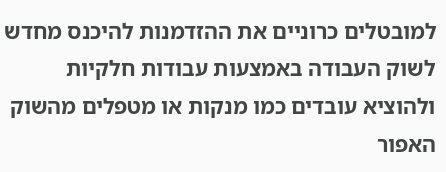למובטלים כרוניים את ההזדמנות להיכנס מחדש לשוק העבודה באמצעות עבודות חלקיות ולהוציא עובדים כמו מנקות או מטפלים מהשוק האפור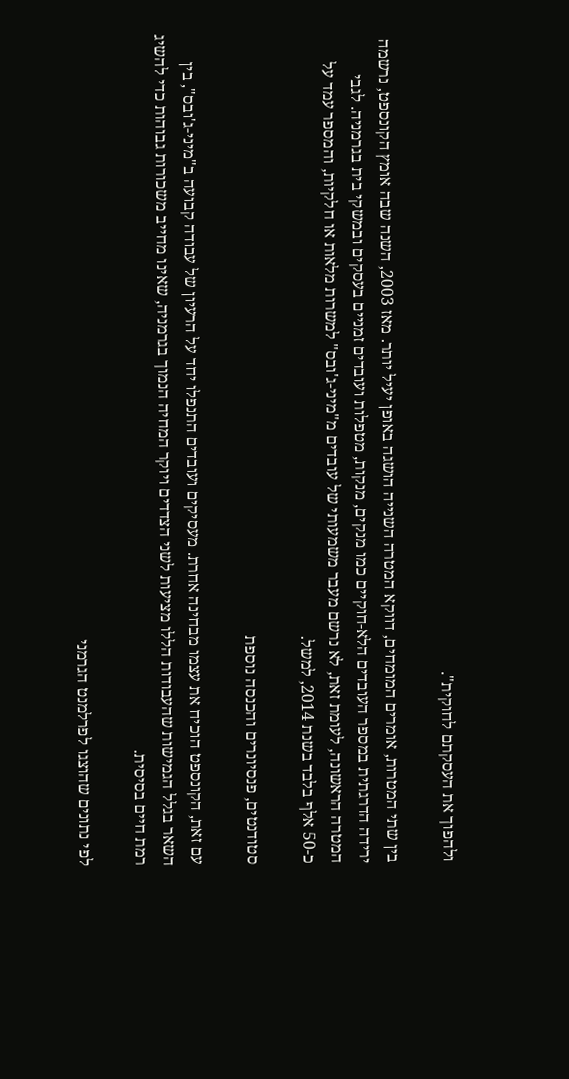ולהפוך את העסקתם לחוקית".

בין שתי המטרות, אומרים המומחים, דווקא המטרה השנייה הושגה באופן יעיל יותר. מאז 2003, השנה שבה אומץ הקונספט, נרשמה ירידה הדרגתית במספר העובדים הלא-חוקיים כמו מנקים, מנקות, מטפלות ועובדים זמניים בעסקים ובמשקי בית בגרמניה. לגבי המטרה הראשונה, לעומת זאת, לא נרשם מעבר משמעותי של עובדים מ"מיני-ג'ובס" למשרות מלאות או חלקיות, והמספר עמד על כ-50 אלף בלבד בשנת 2014, למשל.

סטודנטים, פנסיונרים והכנסה נוספת

עם זאת, הקונספט הוכיח את עצמו מבחינה אחרת. מעסיקים ועובדים התנפלו יחד על הרעיון של עבודה קבועה ב"מיני-ג'ובס", בין השאר בגלל הגמישות שהעבודות הללו מציעות לשני הצדדים ויוקר המחיה הנמוך בגרמניה, שאינו מחייב משכורות גבוהות כדי להשיג רמת חיים בסיסית.

לפי נתונים שהוצגו לפרלמנט הגרמני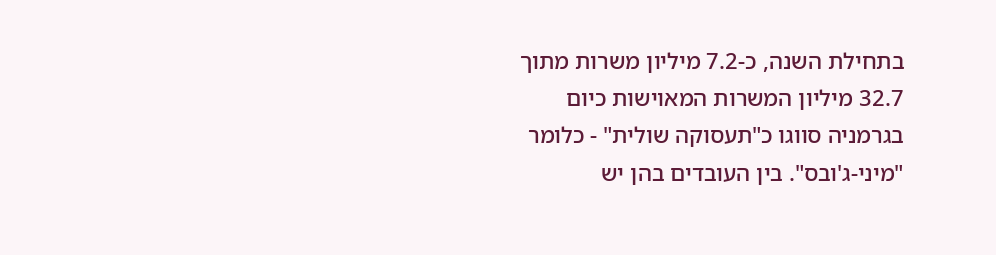בתחילת השנה, כ-7.2 מיליון משרות מתוך 32.7 מיליון המשרות המאוישות כיום בגרמניה סווגו כ"תעסוקה שולית" - כלומר "מיני-ג'ובס". בין העובדים בהן יש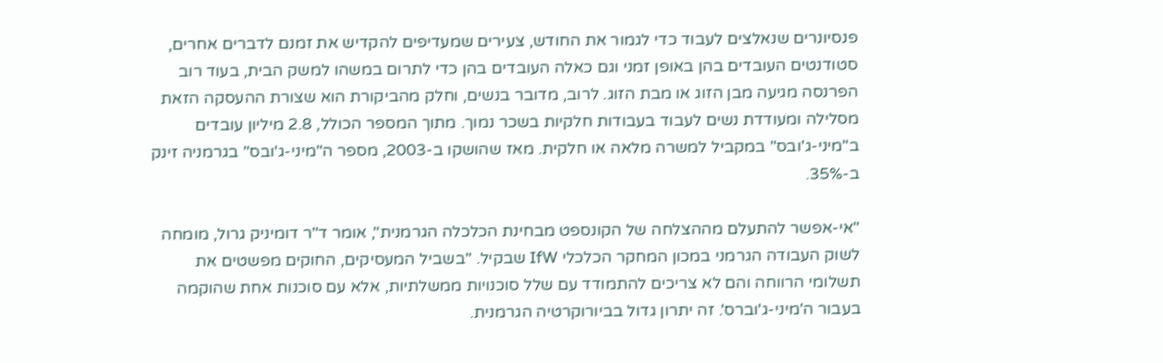פנסיונרים שנאלצים לעבוד כדי לגמור את החודש, צעירים שמעדיפים להקדיש את זמנם לדברים אחרים, סטודנטים העובדים בהן באופן זמני וגם כאלה העובדים בהן כדי לתרום במשהו למשק הבית, בעוד רוב הפרנסה מגיעה מבן הזוג או מבת הזוג. לרוב, מדובר בנשים, וחלק מהביקורת הוא שצורת ההעסקה הזאת מסלילה ומעודדת נשים לעבוד בעבודות חלקיות בשכר נמוך. מתוך המספר הכולל, 2.8 מיליון עובדים ב"מיני-ג'ובס" במקביל למשרה מלאה או חלקית. מאז שהושקו ב-2003, מספר ה"מיני-ג'ובס" בגרמניה זינק ב-35%.

"אי-אפשר להתעלם מההצלחה של הקונספט מבחינת הכלכלה הגרמנית", אומר ד"ר דומיניק גרול, מומחה לשוק העבודה הגרמני במכון המחקר הכלכלי IfW שבקיל. "בשביל המעסיקים, החוקים מפשטים את תשלומי הרווחה והם לא צריכים להתמודד עם שלל סוכנויות ממשלתיות, אלא עם סוכנות אחת שהוקמה בעבור ה'מיני-ג'וברס'. זה יתרון גדול בביורוקרטיה הגרמנית.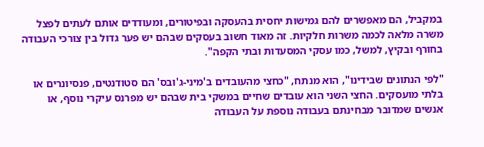במקביל, הם מאפשרים להם גמישות יחסית בהעסקה ובפיטורים, ומעודדים אותם לעתים לפצל משרה מלאה לכמה משרות חלקיות. זה מאוד חשוב בעסקים שבהם יש פער גדול בין צורכי העבודה בחורף ובקיץ, למשל, כמו עסקי המסעדות ובתי הקפה".

"לפי הנתונים שבידינו", הוא מנתח, "כחצי מהעובדים ב'מיני-ג'ובס' הם סטודנטים, פנסיונרים או בלתי מועסקים. החצי השני הוא עובדים שחיים במשקי בית שבהם יש מפרנס עיקרי נוסף, או אנשים שמדובר מבחינתם בעבודה נוספת על העבודה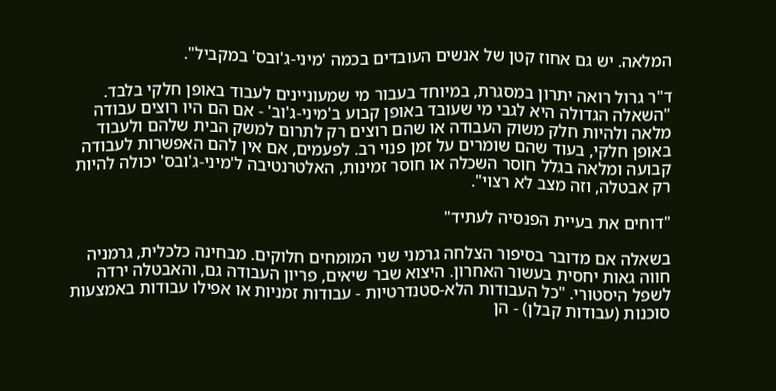המלאה. יש גם אחוז קטן של אנשים העובדים בכמה 'מיני-ג'ובס' במקביל".

ד"ר גרול רואה יתרון במסגרת, במיוחד בעבור מי שמעוניינים לעבוד באופן חלקי בלבד. "השאלה הגדולה היא לגבי מי שעובד באופן קבוע ב'מיני-ג'וב' - אם הם היו רוצים עבודה מלאה ולהיות חלק משוק העבודה או שהם רוצים רק לתרום למשק הבית שלהם ולעבוד באופן חלקי, בעוד שהם שומרים על זמן פנוי רב. לפעמים, אם אין להם האפשרות לעבודה קבועה ומלאה בגלל חוסר השכלה או חוסר זמינות, האלטרנטיבה ל'מיני-ג'ובס' יכולה להיות רק אבטלה, וזה מצב לא רצוי".

"דוחים את בעיית הפנסיה לעתיד"

בשאלה אם מדובר בסיפור הצלחה גרמני שני המומחים חלוקים. מבחינה כלכלית, גרמניה חווה גאות יחסית בעשור האחרון. היצוא שבר שיאים, פריון העבודה גם, והאבטלה ירדה לשפל היסטורי. "כל העבודות הלא-סטנדרטיות - עבודות זמניות או אפילו עבודות באמצעות סוכנות (עבודות קבלן) - הן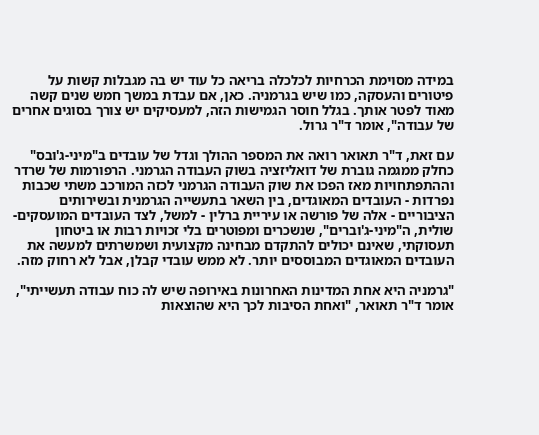במידה מסוימת הכרחיות לכלכלה בריאה כל עוד יש בה מגבלות קשות על פיטורים והעסקה, כמו שיש בגרמניה. כאן, אם עבדת במשך חמש שנים קשה מאוד לפטר אותך. בגלל חוסר הגמישות הזה, למעסיקים יש צורך בסוגים אחרים של עבודה", אומר ד"ר גרול.

עם זאת, ד"ר תאואר רואה את המספר ההולך וגדל של עובדים ב"מיני-ג'ובס" כחלק ממגמה גוברת של דואליזציה בשוק העבודה הגרמני. הרפורמות של שרדר וההתפתחויות מאז הפכו את שוק העבודה הגרמני לכזה המורכב משתי שכבות נפרדות - העובדים המאוגדים, בין השאר בתעשייה הגרמנית ובשירותים הציבוריים - אלה של פורשה או עיריית ברלין - למשל, לצד העובדים המועסקים-שולית, ה"מיני-ג'וברים", שנשכרים ומפוטרים בלי זכויות רבות או ביטחון תעסוקתי, שאינם יכולים להתקדם מבחינה מקצועית ושמשרתים למעשה את העובדים המאוגדים המבוססים יותר. לא ממש עובדי קבלן, אבל לא רחוק מזה.

"גרמניה היא אחת המדינות האחרונות באירופה שיש לה כוח עבודה תעשייתי", אומר ד"ר תאואר, "ואחת הסיבות לכך היא שהוצאות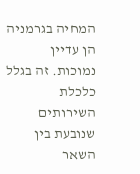המחיה בגרמניה הן עדיין נמוכות. זה בגלל כלכלת השירותים שנובעת בין השאר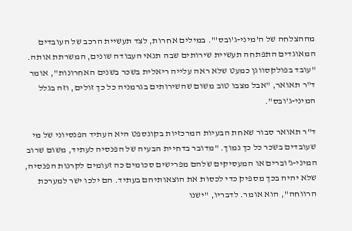מההצלחה של ה'מיני-ג'ובס'". במילים אחרות, לצד תעשיית הרכב של העובדים המאוגדים התפתחה תעשיית שירותים שבה תנאי העבודה שונים, המשרתת אותה. "עובד בפולקסווגן כמעט שלא ראה עלייה ריאלית בשכר בשנים האחרונות", אומר ד"ר תאואר, "אבל מצבו טוב משום שהשירותים בגרמניה כל כך זולים, וזה בגלל המיני-ג'ובס".

ד"ר תאואר סבור שאחת הבעיות המרכזיות בקונספט היא העתיד הפנסיוני של מי שעובדים בשכר כל כך נמוך. "מדובר בדחיית הבעיה של הפנסיה לעתיד, משום שרוב המיני-ג'וברים או המעסיקים שלהם מפרישים סכומים כה זעומים לקרנות הפנסיה, שלא יהיה בכך מספיק כדי לכסות את הוצאותיהם בעתיד. הם ילכו ישר למערכת הרווחה", הוא אומר. לדבריו, "ישנו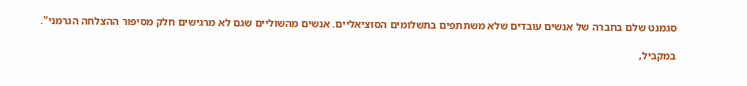סגמנט שלם בחברה של אנשים עובדים שלא משתתפים בתשלומים הסוציאליים. אנשים מהשוליים שגם לא מרגישים חלק מסיפור ההצלחה הגרמני".

במקביל,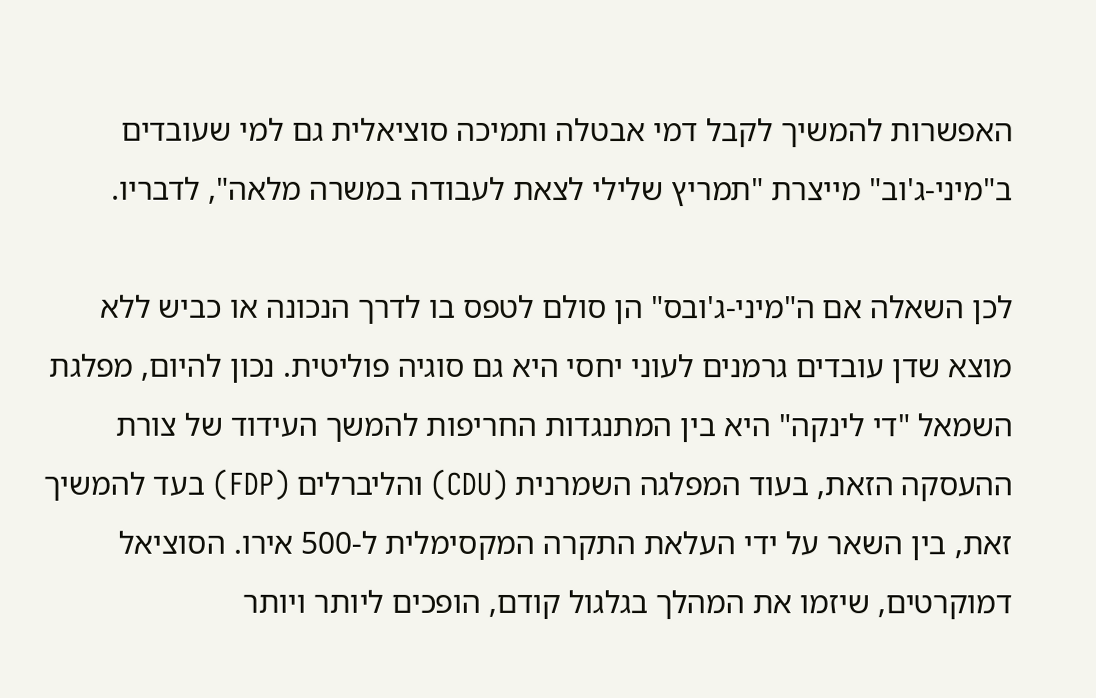האפשרות להמשיך לקבל דמי אבטלה ותמיכה סוציאלית גם למי שעובדים ב"מיני-ג'וב" מייצרת "תמריץ שלילי לצאת לעבודה במשרה מלאה", לדבריו.

לכן השאלה אם ה"מיני-ג'ובס" הן סולם לטפס בו לדרך הנכונה או כביש ללא מוצא שדן עובדים גרמנים לעוני יחסי היא גם סוגיה פוליטית. נכון להיום, מפלגת השמאל "די לינקה" היא בין המתנגדות החריפות להמשך העידוד של צורת ההעסקה הזאת, בעוד המפלגה השמרנית (CDU) והליברלים (FDP) בעד להמשיך זאת, בין השאר על ידי העלאת התקרה המקסימלית ל-500 אירו. הסוציאל דמוקרטים, שיזמו את המהלך בגלגול קודם, הופכים ליותר ויותר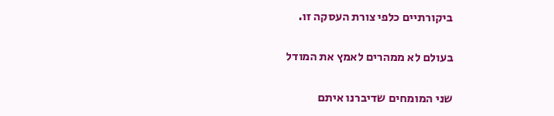ביקורתיים כלפי צורת העסקה זו.

בעולם לא ממהרים לאמץ את המודל

שני המומחים שדיברנו איתם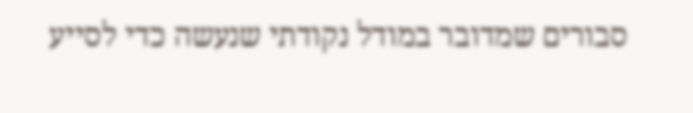סבורים שמדובר במודל נקודתי שנעשה כדי לסייע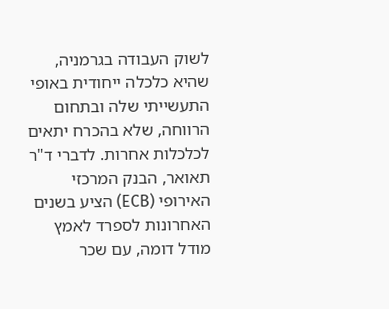לשוק העבודה בגרמניה, שהיא כלכלה ייחודית באופי התעשייתי שלה ובתחום הרווחה, שלא בהכרח יתאים לכלכלות אחרות. לדברי ד"ר תאואר, הבנק המרכזי האירופי (ECB) הציע בשנים האחרונות לספרד לאמץ מודל דומה, עם שכר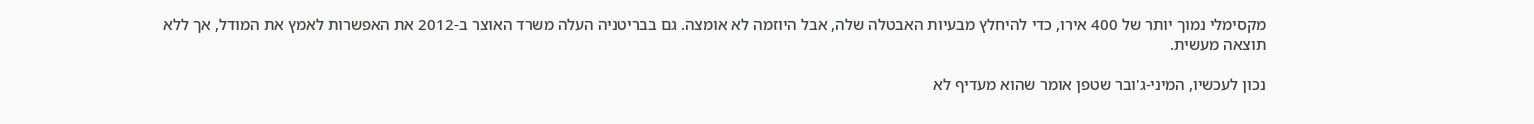מקסימלי נמוך יותר של 400 אירו, כדי להיחלץ מבעיות האבטלה שלה, אבל היוזמה לא אומצה. גם בבריטניה העלה משרד האוצר ב-2012 את האפשרות לאמץ את המודל, אך ללא תוצאה מעשית.

נכון לעכשיו, המיני-ג'ובר שטפן אומר שהוא מעדיף לא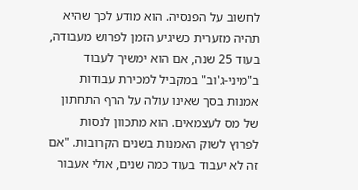לחשוב על הפנסיה. הוא מודע לכך שהיא תהיה מזערית כשיגיע הזמן לפרוש מעבודה, בעוד 25 שנה, אם הוא ימשיך לעבוד ב"מיני-ג'וב" במקביל למכירת עבודות אמנות בסך שאינו עולה על הרף התחתון של מס לעצמאים. הוא מתכוון לנסות לפרוץ לשוק האמנות בשנים הקרובות. "אם זה לא יעבוד בעוד כמה שנים, אולי אעבור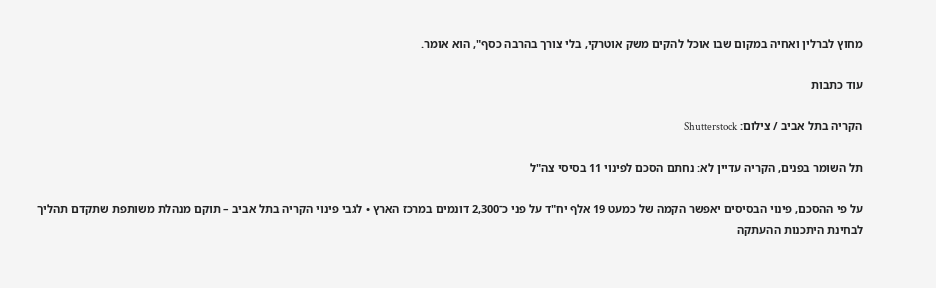מחוץ לברלין ואחיה במקום שבו אוכל להקים משק אוטרקי, בלי צורך בהרבה כסף", הוא אומר.

עוד כתבות

הקריה בתל אביב / צילום: Shutterstock

תל השומר בפנים, הקריה עדיין לא: נחתם הסכם לפינוי 11 בסיסי צה"ל

על פי ההסכם, פינוי הבסיסים יאפשר הקמה של כמעט 19 אלף יח"ד על פני כ־2,300 דונמים במרכז הארץ • לגבי פינוי הקריה בתל אביב – תוקם מנהלת משותפת שתקדם תהליך לבחינת היתכנות ההעתקה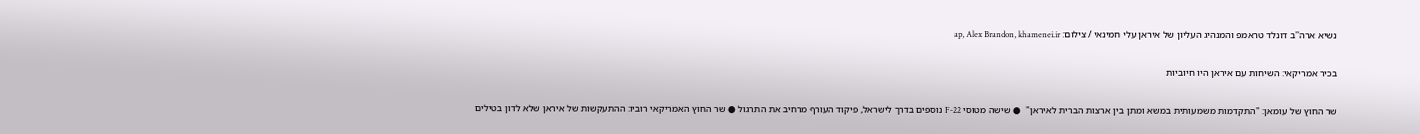נשיא ארה''ב דונלד טראמפ והמנהיג העליון של איראן עלי חמינאי / צילום: ap, Alex Brandon, khamenei.ir

בכיר אמריקאי: השיחות עם איראן היו חיוביות

שר החוץ של עומאן: "התקדמות משמעותית במשא ומתן בין ארצות הברית לאיראן"  ● שישה מטוסי F-22 נוספים בדרך לישראל, פיקוד העורף מרחיב את התרגול ● שר החוץ האמריקאי רוביו: ההתעקשות של איראן שלא לדון בטילים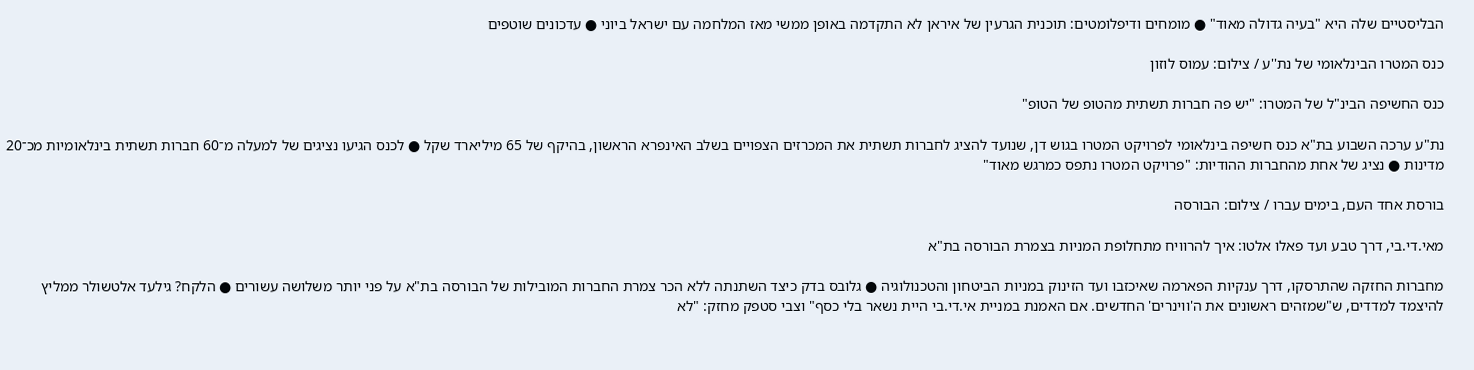הבליסטיים שלה היא "בעיה גדולה מאוד" ● מומחים ודיפלומטים: תוכנית הגרעין של איראן לא התקדמה באופן ממשי מאז המלחמה עם ישראל ביוני ● עדכונים שוטפים

כנס המטרו הבינלאומי של נת''ע / צילום: עמוס לוזון

כנס החשיפה הבינ"ל של המטרו: "יש פה חברות תשתית מהטופ של הטופ"

נת"ע ערכה השבוע בת"א כנס חשיפה בינלאומי לפרויקט המטרו בגוש דן, שנועד להציג לחברות תשתית את המכרזים הצפויים בשלב האינפרא הראשון, בהיקף של 65 מיליארד שקל ● לכנס הגיעו נציגים של למעלה מ־60 חברות תשתית בינלאומיות מכ־20 מדינות ● נציג של אחת מהחברות ההודיות: "פרויקט המטרו נתפס כמרגש מאוד"

בורסת אחד העם, בימים עברו / צילום: הבורסה

מאי.די.בי, דרך טבע ועד פאלו אלטו: איך להרוויח מתחלופת המניות בצמרת הבורסה בת"א

מחברות החזקה שהתרסקו, דרך ענקיות הפארמה שאיכזבו ועד הזינוק במניות הביטחון והטכנולוגיה ● גלובס בדק כיצד השתנתה ללא הכר צמרת החברות המובילות של הבורסה בת"א על פני יותר משלושה עשורים ● הלקח? גילעד אלטשולר ממליץ להיצמד למדדים, ש"שמזהים ראשונים את ה'ווינרים' החדשים. אם האמנת במניית אי.די.בי היית נשאר בלי כסף" וצבי סטפק מחזק: "לא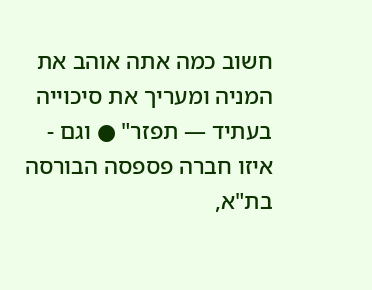חשוב כמה אתה אוהב את המניה ומעריך את סיכוייה בעתיד — תפזר" ● וגם - איזו חברה פספסה הבורסה בת"א,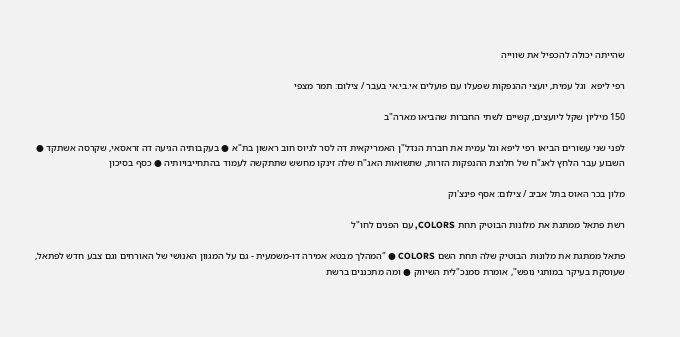שהייתה יכולה להכפיל את שווייה

רפי ליפא  וגל עמית, יועצי ההנפקות שפעלו עם פועלים אי.בי.אי בעבר / צילום: תמר מצפי

150 מיליון שקל ליועצים, קשיים לשתי החברות שהביאו מארה"ב

לפני שני עשורים הביאו רפי ליפא וגל עמית את חברת הנדל"ן האמריקאית דה לסר לגיוס חוב ראשון בת"א ● בעקבותיה הגיעה דה זראסאי, שקרסה אשתקד ● השבוע עבר הלחץ לאג"ח של חלוצת ההנפקות הזרות, שתשואות האג"ח שלה זינקו מחשש שתתקשה לעמוד בהתחייבויותיה ● כסף בסיכון

מלון בכר האוס בתל אביב / צילום: אסף פינצ'וק

רשת פתאל ממתגת את מלונות הבוטיק תחת COLORS, עם הפנים לחו"ל

פתאל ממתגת את מלונות הבוטיק שלה תחת השם COLORS ● "המהלך מבטא אמירה דו-משמעית - גם על המגוון האנושי של האורחים וגם צבע חדש לפתאל, שעוסקת בעיקר במותגי נופש", אומרת סמנכ"לית השיווק ● ומה מתכננים ברשת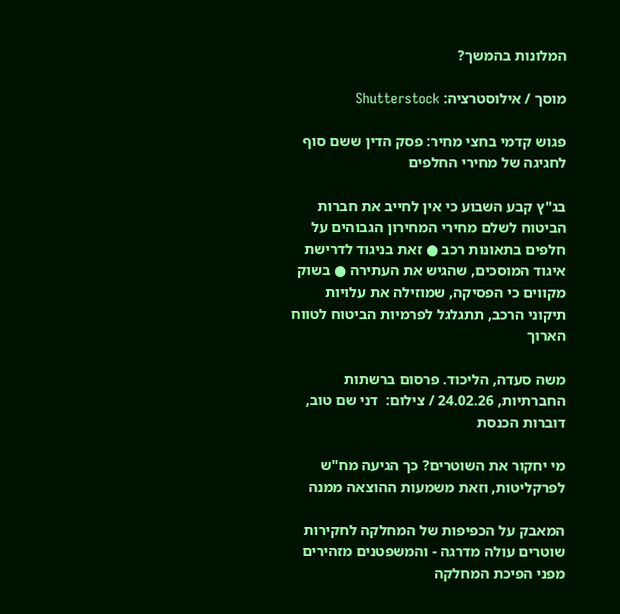המלונות בהמשך?

מוסך / אילוסטרציה: Shutterstock

פגוש קדמי בחצי מחיר: פסק הדין ששם סוף לחגיגה של מחירי החלפים

בג"ץ קבע השבוע כי אין לחייב את חברות הביטוח לשלם מחירי המחירון הגבוהים על חלפים בתאונות רכב ● זאת בניגוד לדרישת איגוד המוסכים, שהגיש את העתירה ● בשוק מקווים כי הפסיקה, שמוזילה את עלויות תיקוני הרכב, תתגלגל לפרמיות הביטוח לטווח הארוך

משה סעדה, הליכוד. פרסום ברשתות החברתיות, 24.02.26 / צילום:  דני שם טוב, דוברות הכנסת

מי יחקור את השוטרים? כך הגיעה מח"ש לפרקליטות, וזאת משמעות ההוצאה ממנה

המאבק על הכפיפות של המחלקה לחקירות שוטרים עולה מדרגה - והמשפטנים מזהירים מפני הפיכת המחלקה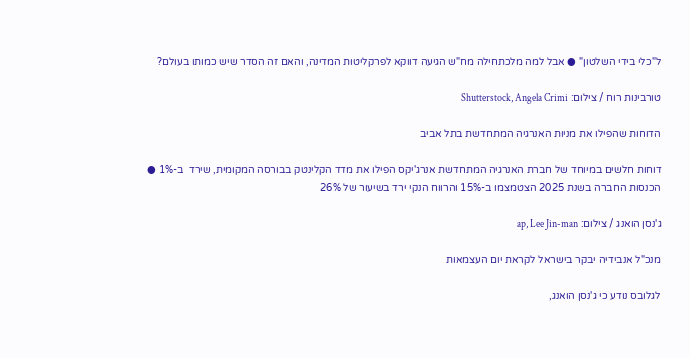ל"כלי בידי השלטון" ● אבל למה מלכתחילה מח"ש הגיעה דווקא לפרקליטות המדינה, והאם זה הסדר שיש כמותו בעולם?

טורבינות רוח / צילום: Shutterstock, Angela Crimi

הדוחות שהפילו את מניות האנרגיה המתחדשת בתל אביב

דוחות חלשים במיוחד של חברת האנרגיה המתחדשת אנרג'יקס הפילו את מדד הקלינטק בבורסה המקומית, שירד  ב-1% ● הכנסות החברה בשנת 2025 הצטמצמו ב-15% והרווח הנקי ירד בשיעור של 26%

ג'נסן הואנג / צילום: ap, Lee Jin-man

מנכ"ל אנבידיה יבקר בישראל לקראת יום העצמאות

לגלובס נודע כי ג'נסן הואנג,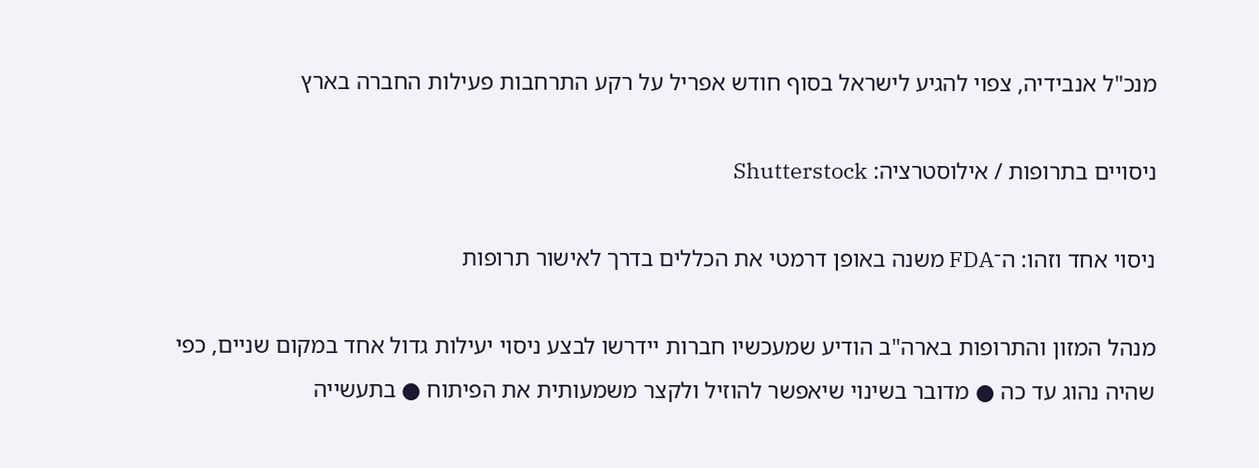מנכ"ל אנבידיה, צפוי להגיע לישראל בסוף חודש אפריל על רקע התרחבות פעילות החברה בארץ

ניסויים בתרופות / אילוסטרציה: Shutterstock

ניסוי אחד וזהו: ה־FDA משנה באופן דרמטי את הכללים בדרך לאישור תרופות

מנהל המזון והתרופות בארה"ב הודיע שמעכשיו חברות יידרשו לבצע ניסוי יעילות גדול אחד במקום שניים, כפי שהיה נהוג עד כה ● מדובר בשינוי שיאפשר להוזיל ולקצר משמעותית את הפיתוח ● בתעשייה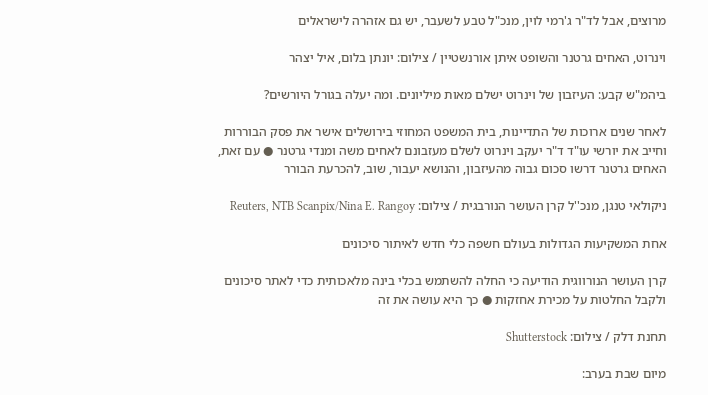מרוצים, אבל לד"ר ג'רמי לוין, מנכ"ל טבע לשעבר, יש גם אזהרה לישראלים

וינרוט, האחים גרטנר והשופט איתן אורנשטיין / צילום: יונתן בלום, איל יצהר

ביהמ"ש קבע: העיזבון של וינרוט ישלם מאות מיליונים. ומה יעלה בגורל היורשים?

לאחר שנים ארוכות של התדיינות, בית המשפט המחוזי בירושלים אישר את פסק הבוררות וחייב את יורשי עו"ד ד"ר יעקב וינרוט לשלם מעזבונם לאחים משה ומנדי גרטנר ● עם זאת, האחים גרטנר דרשו סכום גבוה מהעיזבון, והנושא יעבור, שוב, להכרעת הבורר

ניקולאי טנגן, מנכ''ל קרן העושר הנורבגית / צילום: Reuters, NTB Scanpix/Nina E. Rangoy

אחת המשקיעות הגדולות בעולם חשפה כלי חדש לאיתור סיכונים

קרן העושר הנורווגית הודיעה כי החלה להשתמש בכלי בינה מלאכותית כדי לאתר סיכונים ולקבל החלטות על מכירת אחזקות ● כך היא עושה את זה

תחנת דלק / צילום: Shutterstock

מיום שבת בערב: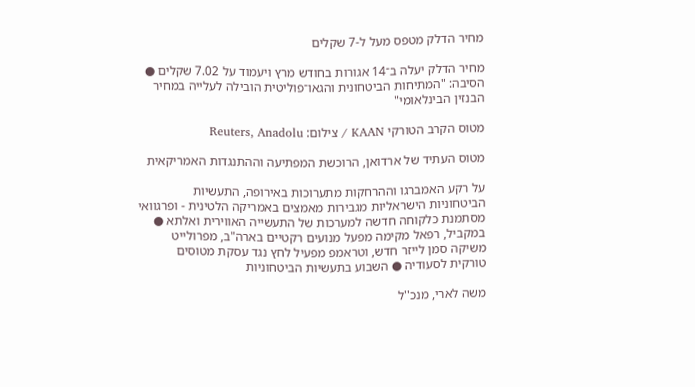מחיר הדלק מטפס מעל ל-7 שקלים

מחיר הדלק יעלה ב־14 אגורות בחודש מרץ ויעמוד על 7.02 שקלים ● הסיבה: "המתיחות הביטחונית והגאו־פוליטית הובילה לעלייה במחיר הבנזין הבינלאומי"

מטוס הקרב הטורקי KAAN / צילום: Reuters, Anadolu

מטוס העתיד של ארדואן, הרוכשת המפתיעה וההתנגדות האמריקאית

על רקע האמברגו וההרחקות מתערוכות באירופה, התעשיות הביטחוניות הישראליות מגבירות מאמצים באמריקה הלטינית - ופרגוואי מסתמנת כלקוחה חדשה למערכות של התעשייה האווירית ואלתא ● במקביל, רפאל מקימה מפעל מנועים רקטיים בארה"ב, מפרולייט משיקה סמן לייזר חדש, וטראמפ מפעיל לחץ נגד עסקת מטוסים טורקית לסעודיה ● השבוע בתעשיות הביטחוניות

משה לארי, מנכ''ל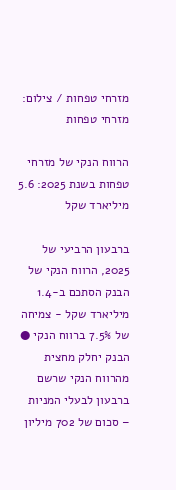מזרחי טפחות / צילום: מזרחי טפחות

הרווח הנקי של מזרחי טפחות בשנת 2025: 5.6 מיליארד שקל

ברבעון הרביעי של 2025, הרווח הנקי של הבנק הסתכם ב-1.4 מיליארד שקל - צמיחה של 7.5% ברווח הנקי ● הבנק יחלק מחצית מהרווח הנקי שרשם ברבעון לבעלי המניות – סכום של 702 מיליון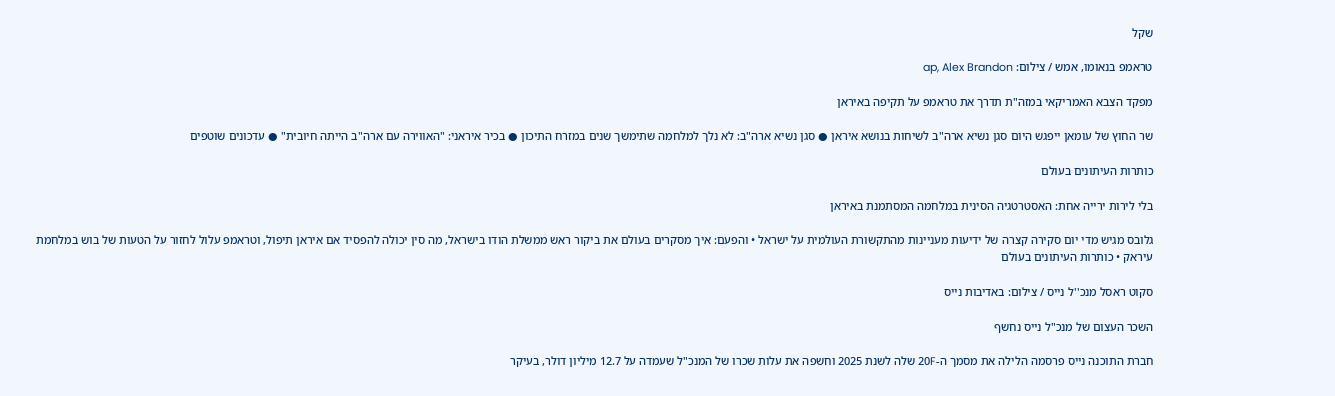שקל

טראמפ בנאומו, אמש / צילום: ap, Alex Brandon

מפקד הצבא האמריקאי במזה"ת תדרך את טראמפ על תקיפה באיראן

שר החוץ של עומאן ייפגש היום סגן נשיא ארה"ב לשיחות בנושא איראן ● סגן נשיא ארה"ב: לא נלך למלחמה שתימשך שנים במזרח התיכון ● בכיר איראני: "האווירה עם ארה"ב הייתה חיובית" ● עדכונים שוטפים

כותרות העיתונים בעולם

בלי לירות ירייה אחת: האסטרטגיה הסינית במלחמה המסתמנת באיראן

גלובס מגיש מדי יום סקירה קצרה של ידיעות מעניינות מהתקשורת העולמית על ישראל • והפעם: איך מסקרים בעולם את ביקור ראש ממשלת הודו בישראל, מה סין יכולה להפסיד אם איראן תיפול, וטראמפ עלול לחזור על הטעות של בוש במלחמת עיראק • כותרות העיתונים בעולם

סקוט ראסל מנכ''ל נייס / צילום: באדיבות נייס

השכר העצום של מנכ"ל נייס נחשף

חברת התוכנה נייס פרסמה הלילה את מסמך ה-20F שלה לשנת 2025 וחשפה את עלות שכרו של המנכ"ל שעמדה על 12.7 מיליון דולר, בעיקר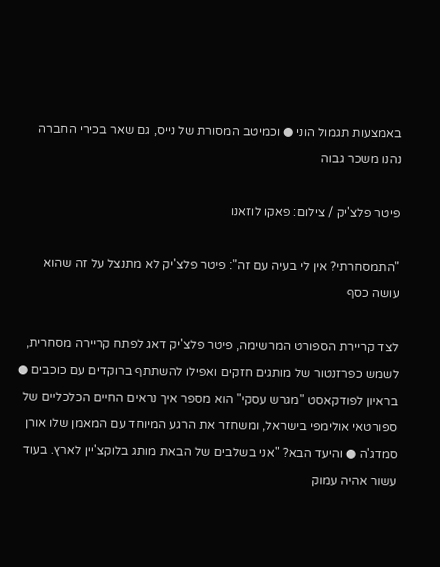באמצעות תגמול הוני ● וכמיטב המסורת של נייס, גם שאר בכירי החברה נהנו משכר גבוה

פיטר פלצ'יק / צילום: פאקו לוזאנו

"התמסחרתי? אין לי בעיה עם זה": פיטר פלצ'יק לא מתנצל על זה שהוא עושה כסף

לצד קריירת הספורט המרשימה, פיטר פלצ'יק דאג לפתח קריירה מסחרית, לשמש כפרזנטור של מותגים חזקים ואפילו להשתתף ברוקדים עם כוכבים ● בראיון לפודקאסט "מגרש עסקי" הוא מספר איך נראים החיים הכלכליים של ספורטאי אולימפי בישראל, ומשחזר את הרגע המיוחד עם המאמן שלו אורן סמדג'ה ● והיעד הבא? "אני בשלבים של הבאת מותג בלוקצ'יין לארץ. בעוד עשור אהיה עמוק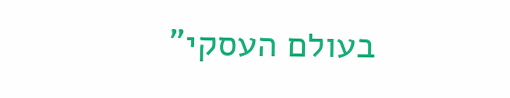בעולם העסקי"